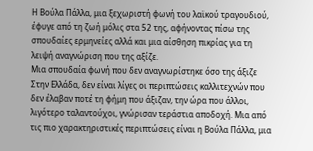Η Βούλα Πάλλα, μια ξεχωριστή φωνή του λαϊκού τραγουδιού, έφυγε από τη ζωή μόλις στα 52 της, αφήνοντας πίσω της σπουδαίες ερμηνείες αλλά και μια αίσθηση πικρίας για τη λειψή αναγνώριση που της αξίζε.
Μια σπουδαία φωνή που δεν αναγνωρίστηκε όσο της άξιζε
Στην Ελλάδα, δεν είναι λίγες οι περιπτώσεις καλλιτεχνών που δεν έλαβαν ποτέ τη φήμη που άξιζαν, την ώρα που άλλοι, λιγότερο ταλαντούχοι, γνώρισαν τεράστια αποδοχή. Μια από τις πιο χαρακτηριστικές περιπτώσεις είναι η Βούλα Πάλλα, μια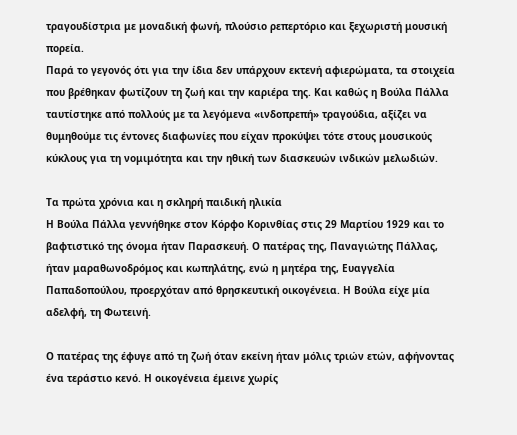τραγουδίστρια με μοναδική φωνή, πλούσιο ρεπερτόριο και ξεχωριστή μουσική πορεία.
Παρά το γεγονός ότι για την ίδια δεν υπάρχουν εκτενή αφιερώματα, τα στοιχεία που βρέθηκαν φωτίζουν τη ζωή και την καριέρα της. Και καθώς η Βούλα Πάλλα ταυτίστηκε από πολλούς με τα λεγόμενα «ινδοπρεπή» τραγούδια, αξίζει να θυμηθούμε τις έντονες διαφωνίες που είχαν προκύψει τότε στους μουσικούς κύκλους για τη νομιμότητα και την ηθική των διασκευών ινδικών μελωδιών.

Τα πρώτα χρόνια και η σκληρή παιδική ηλικία
Η Βούλα Πάλλα γεννήθηκε στον Κόρφο Κορινθίας στις 29 Μαρτίου 1929 και το βαφτιστικό της όνομα ήταν Παρασκευή. Ο πατέρας της, Παναγιώτης Πάλλας, ήταν μαραθωνοδρόμος και κωπηλάτης, ενώ η μητέρα της, Ευαγγελία Παπαδοπούλου, προερχόταν από θρησκευτική οικογένεια. Η Βούλα είχε μία αδελφή, τη Φωτεινή.

Ο πατέρας της έφυγε από τη ζωή όταν εκείνη ήταν μόλις τριών ετών, αφήνοντας ένα τεράστιο κενό. Η οικογένεια έμεινε χωρίς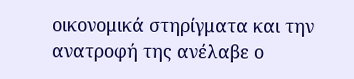οικονομικά στηρίγματα και την ανατροφή της ανέλαβε ο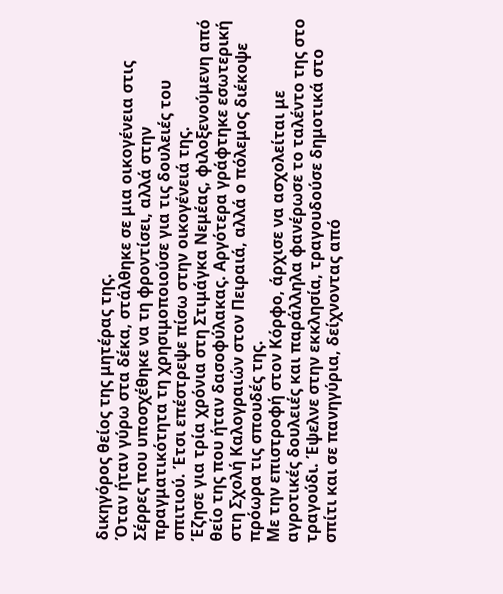δικηγόρος θείος της μητέρας της.
Όταν ήταν γύρω στα δέκα, στάλθηκε σε μια οικογένεια στις Σέρρες που υποσχέθηκε να τη φροντίσει, αλλά στην πραγματικότητα τη χρησιμοποιούσε για τις δουλειές του σπιτιού. Έτσι επέστρεψε πίσω στην οικογένειά της.
Έζησε για τρία χρόνια στη Στιμάγκα Νεμέας, φιλοξενούμενη από θείο της που ήταν δασοφύλακας. Αργότερα γράφτηκε εσωτερική στη Σχολή Καλογραιών στον Πειραιά, αλλά ο πόλεμος διέκοψε πρόωρα τις σπουδές της.
Με την επιστροφή στον Κόρφο, άρχισε να ασχολείται με αγροτικές δουλειές και παράλληλα φανέρωσε το ταλέντο της στο τραγούδι. Έψελνε στην εκκλησία, τραγουδούσε δημοτικά στο σπίτι και σε πανηγύρια, δείχνοντας από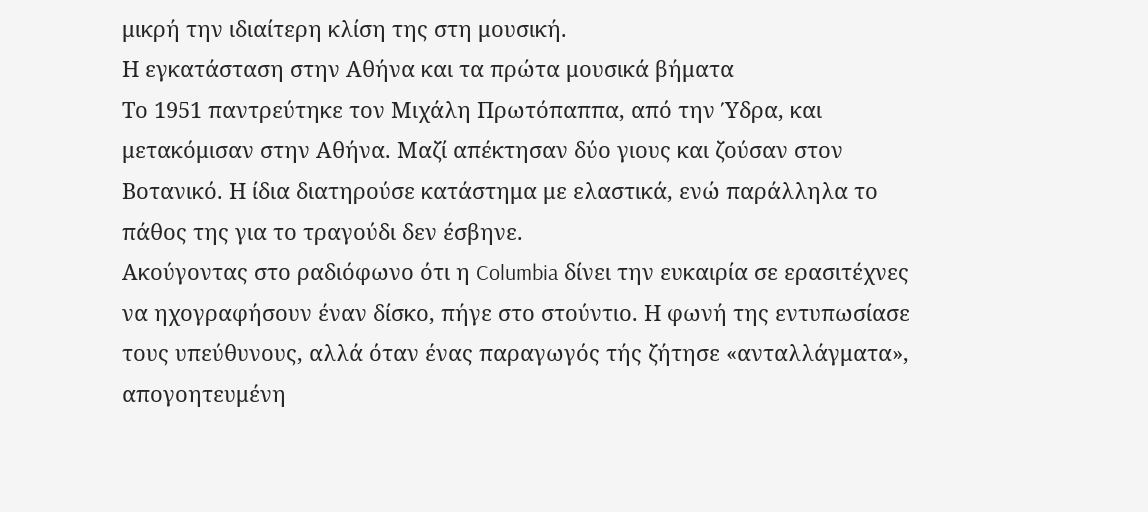μικρή την ιδιαίτερη κλίση της στη μουσική.
Η εγκατάσταση στην Αθήνα και τα πρώτα μουσικά βήματα
Το 1951 παντρεύτηκε τον Μιχάλη Πρωτόπαππα, από την Ύδρα, και μετακόμισαν στην Αθήνα. Μαζί απέκτησαν δύο γιους και ζούσαν στον Βοτανικό. Η ίδια διατηρούσε κατάστημα με ελαστικά, ενώ παράλληλα το πάθος της για το τραγούδι δεν έσβηνε.
Ακούγοντας στο ραδιόφωνο ότι η Columbia δίνει την ευκαιρία σε ερασιτέχνες να ηχογραφήσουν έναν δίσκο, πήγε στο στούντιο. Η φωνή της εντυπωσίασε τους υπεύθυνους, αλλά όταν ένας παραγωγός τής ζήτησε «ανταλλάγματα», απογοητευμένη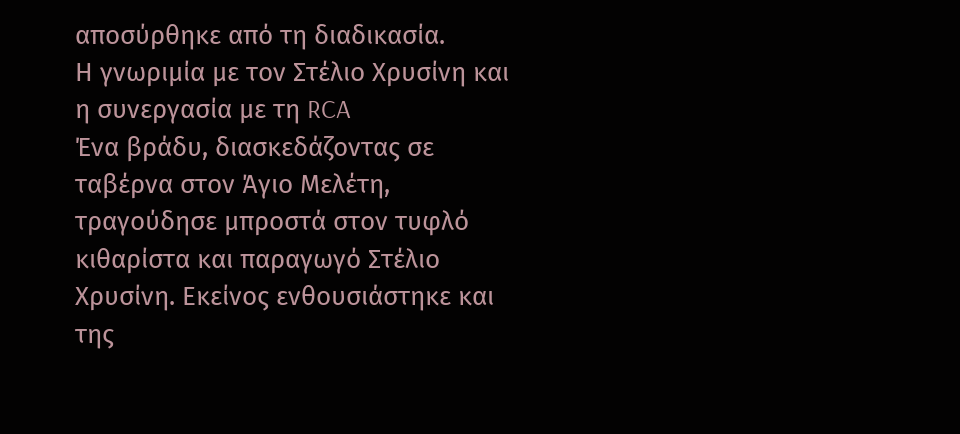αποσύρθηκε από τη διαδικασία.
Η γνωριμία με τον Στέλιο Χρυσίνη και η συνεργασία με τη RCA
Ένα βράδυ, διασκεδάζοντας σε ταβέρνα στον Άγιο Μελέτη, τραγούδησε μπροστά στον τυφλό κιθαρίστα και παραγωγό Στέλιο Χρυσίνη. Εκείνος ενθουσιάστηκε και της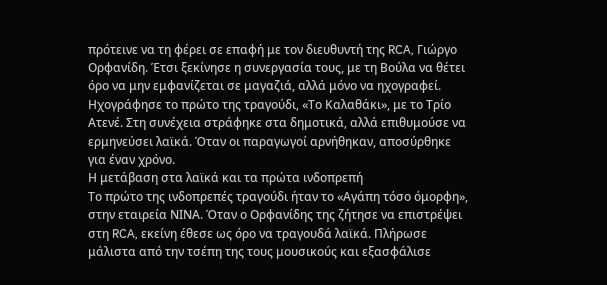πρότεινε να τη φέρει σε επαφή με τον διευθυντή της RCA, Γιώργο Ορφανίδη. Έτσι ξεκίνησε η συνεργασία τους, με τη Βούλα να θέτει όρο να μην εμφανίζεται σε μαγαζιά, αλλά μόνο να ηχογραφεί.
Ηχογράφησε το πρώτο της τραγούδι, «Το Καλαθάκι», με το Τρίο Ατενέ. Στη συνέχεια στράφηκε στα δημοτικά, αλλά επιθυμούσε να ερμηνεύσει λαϊκά. Όταν οι παραγωγοί αρνήθηκαν, αποσύρθηκε για έναν χρόνο.
Η μετάβαση στα λαϊκά και τα πρώτα ινδοπρεπή
Το πρώτο της ινδοπρεπές τραγούδι ήταν το «Αγάπη τόσο όμορφη», στην εταιρεία ΝΙΝΑ. Όταν ο Ορφανίδης της ζήτησε να επιστρέψει στη RCA, εκείνη έθεσε ως όρο να τραγουδά λαϊκά. Πλήρωσε μάλιστα από την τσέπη της τους μουσικούς και εξασφάλισε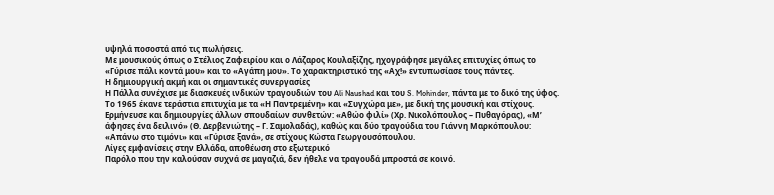υψηλά ποσοστά από τις πωλήσεις.
Με μουσικούς όπως ο Στέλιος Ζαφειρίου και ο Λάζαρος Κουλαξίζης, ηχογράφησε μεγάλες επιτυχίες όπως το «Γύρισε πάλι κοντά μου» και το «Αγάπη μου». Το χαρακτηριστικό της «Αχ!» εντυπωσίασε τους πάντες.
Η δημιουργική ακμή και οι σημαντικές συνεργασίες
Η Πάλλα συνέχισε με διασκευές ινδικών τραγουδιών του Ali Naushad και του S. Mohinder, πάντα με το δικό της ύφος. Το 1965 έκανε τεράστια επιτυχία με τα «Η Παντρεμένη» και «Συγχώρα με», με δική της μουσική και στίχους.
Ερμήνευσε και δημιουργίες άλλων σπουδαίων συνθετών: «Αθώο φιλί» (Χρ. Νικολόπουλος – Πυθαγόρας), «Μ’ άφησες ένα δειλινό» (Θ. Δερβενιώτης – Γ. Σαμολαδάς), καθώς και δύο τραγούδια του Γιάννη Μαρκόπουλου: «Απάνω στο τιμόνι» και «Γύρισε ξανά», σε στίχους Κώστα Γεωργουσόπουλου.
Λίγες εμφανίσεις στην Ελλάδα, αποθέωση στο εξωτερικό
Παρόλο που την καλούσαν συχνά σε μαγαζιά, δεν ήθελε να τραγουδά μπροστά σε κοινό.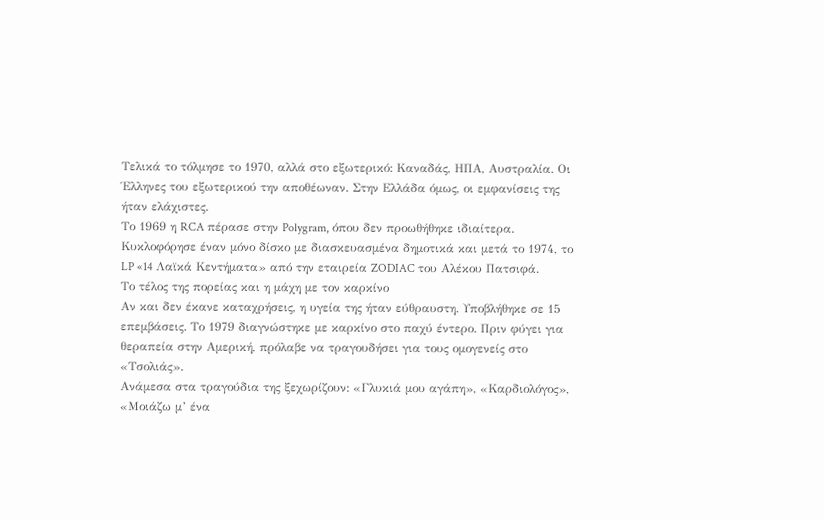Τελικά το τόλμησε το 1970, αλλά στο εξωτερικό: Καναδάς, ΗΠΑ, Αυστραλία. Οι Έλληνες του εξωτερικού την αποθέωναν. Στην Ελλάδα όμως, οι εμφανίσεις της ήταν ελάχιστες.
Το 1969 η RCA πέρασε στην Polygram, όπου δεν προωθήθηκε ιδιαίτερα. Κυκλοφόρησε έναν μόνο δίσκο με διασκευασμένα δημοτικά και μετά το 1974, το LP «14 Λαϊκά Κεντήματα» από την εταιρεία ZODIAC του Αλέκου Πατσιφά.
Το τέλος της πορείας και η μάχη με τον καρκίνο
Αν και δεν έκανε καταχρήσεις, η υγεία της ήταν εύθραυστη. Υποβλήθηκε σε 15 επεμβάσεις. Το 1979 διαγνώστηκε με καρκίνο στο παχύ έντερο. Πριν φύγει για θεραπεία στην Αμερική, πρόλαβε να τραγουδήσει για τους ομογενείς στο «Τσολιάς».
Ανάμεσα στα τραγούδια της ξεχωρίζουν: «Γλυκιά μου αγάπη», «Καρδιολόγος», «Μοιάζω μ’ ένα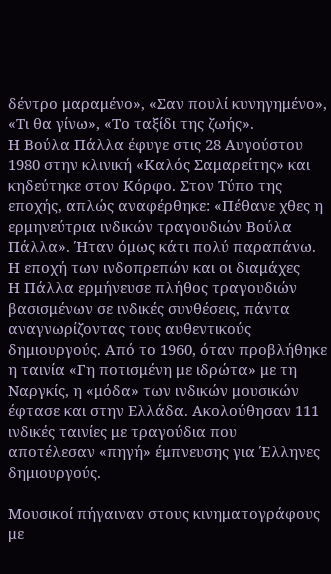δέντρο μαραμένο», «Σαν πουλί κυνηγημένο», «Τι θα γίνω», «Το ταξίδι της ζωής».
Η Βούλα Πάλλα έφυγε στις 28 Αυγούστου 1980 στην κλινική «Καλός Σαμαρείτης» και κηδεύτηκε στον Κόρφο. Στον Τύπο της εποχής, απλώς αναφέρθηκε: «Πέθανε χθες η ερμηνεύτρια ινδικών τραγουδιών Βούλα Πάλλα». Ήταν όμως κάτι πολύ παραπάνω.
Η εποχή των ινδοπρεπών και οι διαμάχες
Η Πάλλα ερμήνευσε πλήθος τραγουδιών βασισμένων σε ινδικές συνθέσεις, πάντα αναγνωρίζοντας τους αυθεντικούς δημιουργούς. Από το 1960, όταν προβλήθηκε η ταινία «Γη ποτισμένη με ιδρώτα» με τη Ναργκίς, η «μόδα» των ινδικών μουσικών έφτασε και στην Ελλάδα. Ακολούθησαν 111 ινδικές ταινίες με τραγούδια που αποτέλεσαν «πηγή» έμπνευσης για Έλληνες δημιουργούς.

Μουσικοί πήγαιναν στους κινηματογράφους με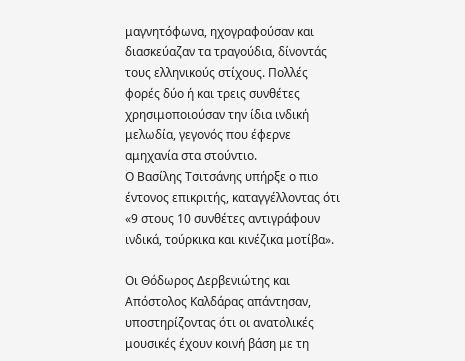μαγνητόφωνα, ηχογραφούσαν και διασκεύαζαν τα τραγούδια, δίνοντάς τους ελληνικούς στίχους. Πολλές φορές δύο ή και τρεις συνθέτες χρησιμοποιούσαν την ίδια ινδική μελωδία, γεγονός που έφερνε αμηχανία στα στούντιο.
Ο Βασίλης Τσιτσάνης υπήρξε ο πιο έντονος επικριτής, καταγγέλλοντας ότι «9 στους 10 συνθέτες αντιγράφουν ινδικά, τούρκικα και κινέζικα μοτίβα».

Οι Θόδωρος Δερβενιώτης και Απόστολος Καλδάρας απάντησαν, υποστηρίζοντας ότι οι ανατολικές μουσικές έχουν κοινή βάση με τη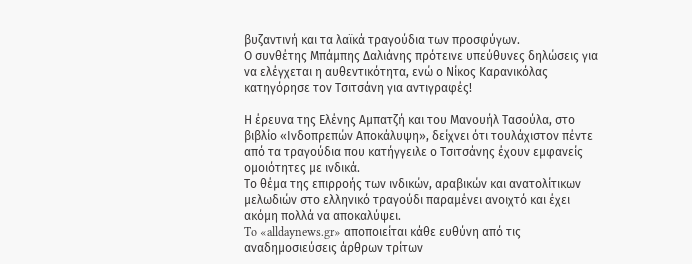βυζαντινή και τα λαϊκά τραγούδια των προσφύγων.
Ο συνθέτης Μπάμπης Δαλιάνης πρότεινε υπεύθυνες δηλώσεις για να ελέγχεται η αυθεντικότητα, ενώ ο Νίκος Καρανικόλας κατηγόρησε τον Τσιτσάνη για αντιγραφές!

Η έρευνα της Ελένης Αμπατζή και του Μανουήλ Τασούλα, στο βιβλίο «Ινδοπρεπών Αποκάλυψη», δείχνει ότι τουλάχιστον πέντε από τα τραγούδια που κατήγγειλε ο Τσιτσάνης έχουν εμφανείς ομοιότητες με ινδικά.
Το θέμα της επιρροής των ινδικών, αραβικών και ανατολίτικων μελωδιών στο ελληνικό τραγούδι παραμένει ανοιχτό και έχει ακόμη πολλά να αποκαλύψει.
To «alldaynews.gr» αποποιείται κάθε ευθύνη από τις αναδημοσιεύσεις άρθρων τρίτων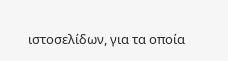ιστοσελίδων, για τα οποία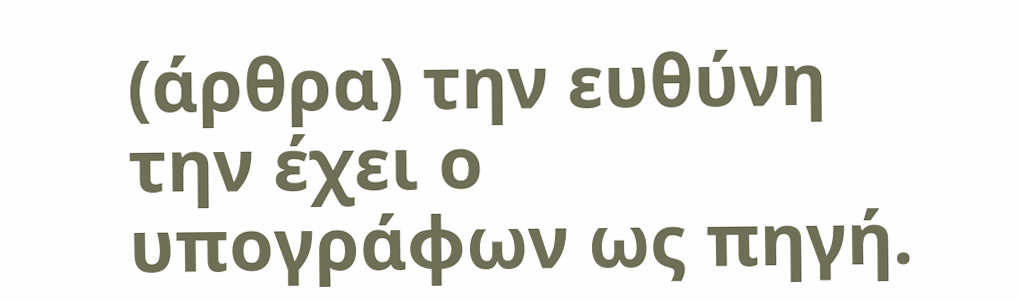(άρθρα) την ευθύνη την έχει ο υπογράφων ως πηγή.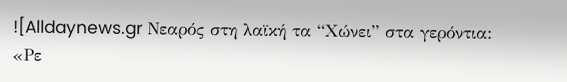![Alldaynews.gr Νεαρός στη λαϊκή τα “Χώνει” στα γερόντια: «Ρε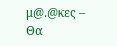μ@.@κες – Θα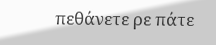πεθάνετε ρε πάτε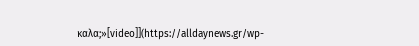καλα;»[video]](https://alldaynews.gr/wp-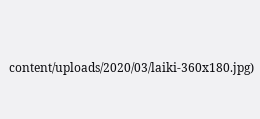content/uploads/2020/03/laiki-360x180.jpg)